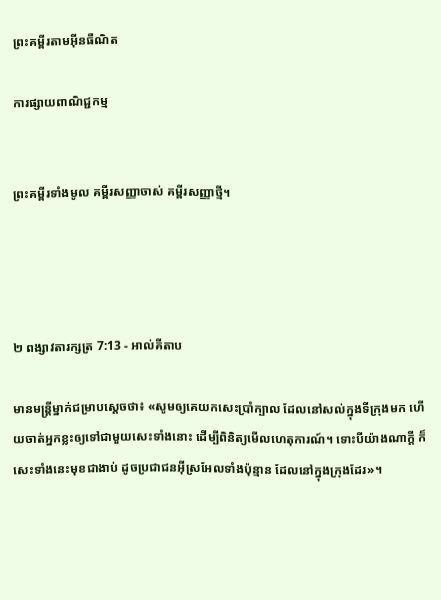ព្រះគម្ពីរតាមអ៊ីនធឺណិត

ការផ្សាយពាណិជ្ជកម្ម


ព្រះគម្ពីរទាំងមូល គម្ពីរសញ្ញាចាស់ គម្ពីរសញ្ញាថ្មី។




២ ពង្សាវ‌តារ‌ក្សត្រ 7:13 - អាល់គីតាប

មានមន្ត្រីម្នាក់ជម្រាបស្តេចថា៖ «សូមឲ្យគេយកសេះប្រាំក្បាល ដែលនៅសល់ក្នុងទី‌ក្រុងមក ហើយចាត់អ្នកខ្លះឲ្យទៅជាមួយសេះទាំងនោះ ដើម្បីពិនិត្យមើលហេតុ‌ការណ៍។ ទោះបីយ៉ាងណាក្តី ក៏សេះទាំងនេះមុខជាងាប់ ដូចប្រជា‌ជនអ៊ីស្រ‌អែលទាំងប៉ុន្មាន ដែលនៅក្នុងក្រុងដែរ»។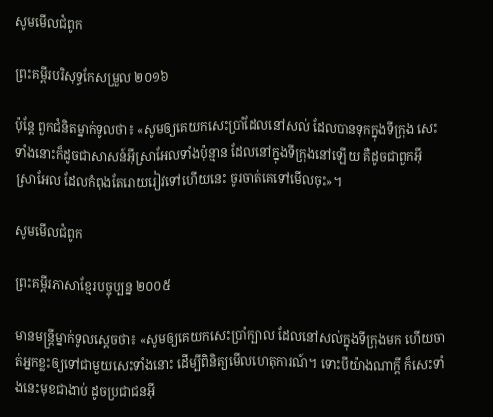សូមមើលជំពូក

ព្រះគម្ពីរបរិសុទ្ធកែសម្រួល ២០១៦

ប៉ុន្តែ ពួកជំនិតម្នាក់ទូលថា៖ «សូមឲ្យគេយកសេះប្រាំដែលនៅសល់ ដែលបានទុកក្នុងទីក្រុង សេះទាំងនោះក៏ដូចជាសាសន៍អ៊ីស្រា‌អែលទាំងប៉ុន្មាន ដែលនៅក្នុងទីក្រុងនៅឡើយ គឺដូចជាពួកអ៊ីស្រា‌អែល ដែលកំពុងតែរោយ‌រៀវទៅហើយនេះ ចូរចាត់គេទៅមើលចុះ»។

សូមមើលជំពូក

ព្រះគម្ពីរភាសាខ្មែរបច្ចុប្បន្ន ២០០៥

មានមន្ត្រីម្នាក់ទូលស្ដេចថា៖ «សូមឲ្យគេយកសេះប្រាំក្បាល ដែលនៅសល់ក្នុងទីក្រុងមក ហើយចាត់អ្នកខ្លះឲ្យទៅជាមួយសេះទាំងនោះ ដើម្បីពិនិត្យមើលហេតុ‌ការណ៍។ ទោះបីយ៉ាងណាក្ដី ក៏សេះទាំងនេះមុខជាងាប់ ដូចប្រជា‌ជនអ៊ី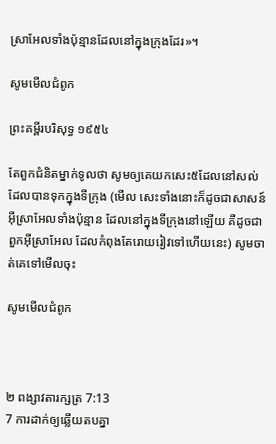ស្រា‌អែលទាំងប៉ុន្មានដែលនៅក្នុងក្រុងដែរ»។

សូមមើលជំពូក

ព្រះគម្ពីរបរិសុទ្ធ ១៩៥៤

តែពួកជំនិតម្នាក់ទូលថា សូមឲ្យគេយកសេះ៥ដែលនៅសល់ ដែលបានទុកក្នុងទីក្រុង (មើល សេះទាំងនោះក៏ដូចជាសាសន៍អ៊ីស្រាអែលទាំងប៉ុន្មាន ដែលនៅក្នុងទីក្រុងនៅឡើយ គឺដូចជាពួកអ៊ីស្រាអែល ដែលកំពុងតែរោយ‌រៀវទៅហើយនេះ) សូមចាត់គេទៅមើលចុះ

សូមមើលជំពូក



២ ពង្សាវ‌តារ‌ក្សត្រ 7:13
7 ការដាក់ឲ្យឆ្លើយតបគ្នា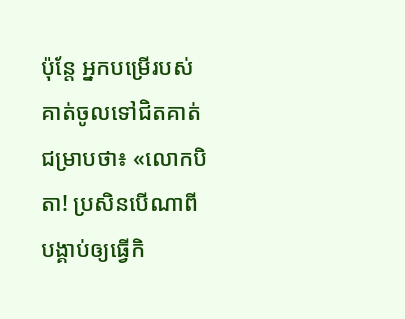ប៉ុន្តែ អ្នកបម្រើរបស់គាត់ចូលទៅជិតគាត់ជម្រាបថា៖ «លោកបិតា! ប្រសិនបើណាពីបង្គាប់ឲ្យធ្វើកិ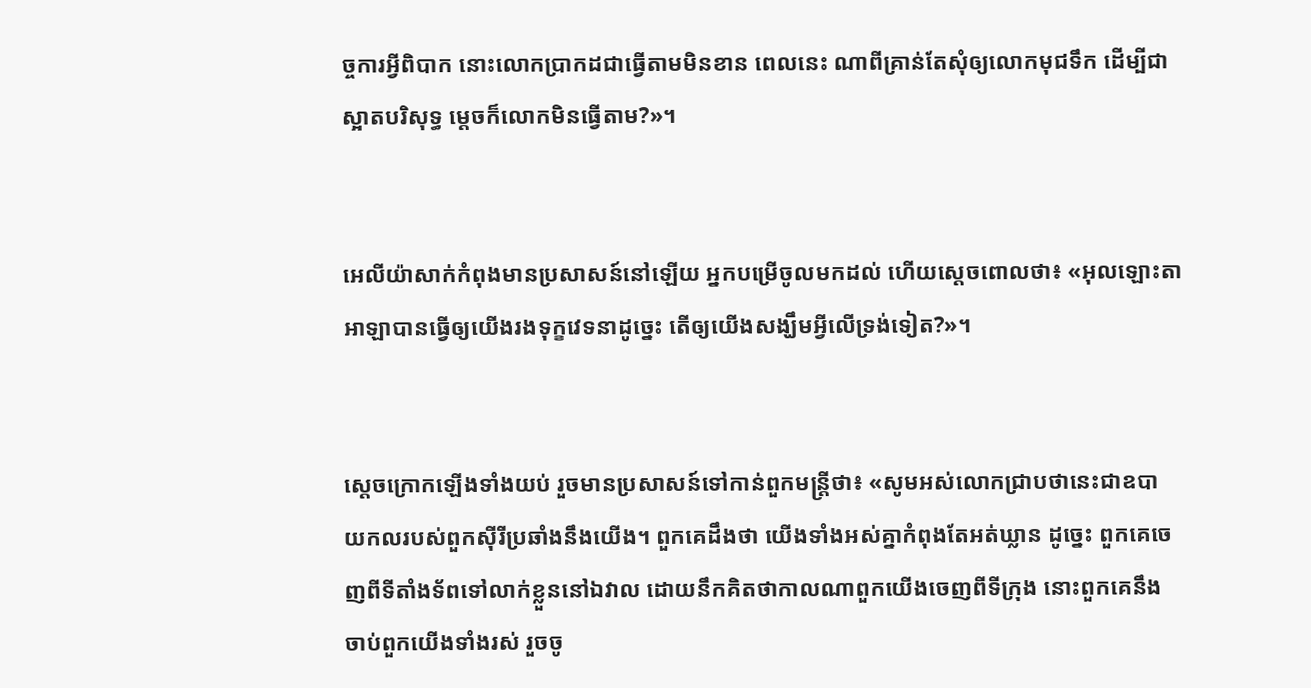ច្ចការអ្វីពិបាក នោះលោកប្រាកដជាធ្វើតាមមិនខាន ពេលនេះ ណាពីគ្រាន់តែសុំឲ្យលោកមុជទឹក ដើម្បីជាស្អាតបរិសុទ្ធ ម្តេចក៏លោកមិនធ្វើតាម?»។


អេលី‌យ៉ាសាក់កំពុងមានប្រសាសន៍នៅឡើយ អ្នកបម្រើចូលមកដល់ ហើយស្តេចពោលថា៖ «អុលឡោះ‌តាអាឡាបានធ្វើឲ្យយើងរងទុក្ខវេទនាដូច្នេះ តើឲ្យយើងសង្ឃឹមអ្វីលើទ្រង់ទៀត?»។


ស្តេចក្រោកឡើងទាំងយប់ រួចមានប្រសាសន៍ទៅកាន់ពួកមន្ត្រីថា៖ «សូមអស់លោកជ្រាបថានេះជាឧបាយ‌កលរបស់ពួកស៊ីរីប្រឆាំងនឹងយើង។ ពួកគេដឹងថា យើងទាំងអស់គ្នាកំពុងតែអត់ឃ្លាន ដូច្នេះ ពួកគេចេញពីទីតាំងទ័ពទៅលាក់ខ្លួននៅឯវាល ដោយនឹកគិតថាកាលណាពួកយើងចេញពីទី‌ក្រុង នោះពួកគេនឹងចាប់ពួកយើងទាំងរស់ រួចចូ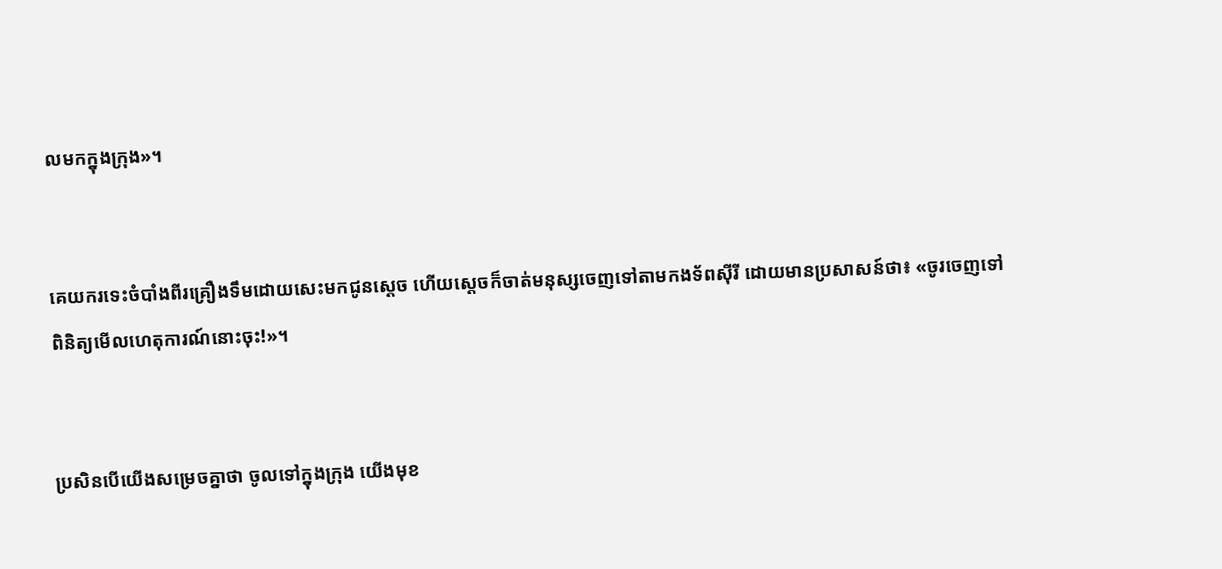លមកក្នុងក្រុង»។


គេយករទេះចំបាំងពីរគ្រឿងទឹមដោយសេះមកជូនស្តេច ហើយស្តេចក៏ចាត់មនុស្សចេញទៅតាមកង‌ទ័ពស៊ីរី ដោយមានប្រសាសន៍ថា៖ «ចូរចេញទៅពិនិត្យមើលហេតុ‌ការណ៍នោះចុះ!»។


ប្រសិនបើយើងសម្រេចគ្នាថា ចូលទៅក្នុងក្រុង យើងមុខ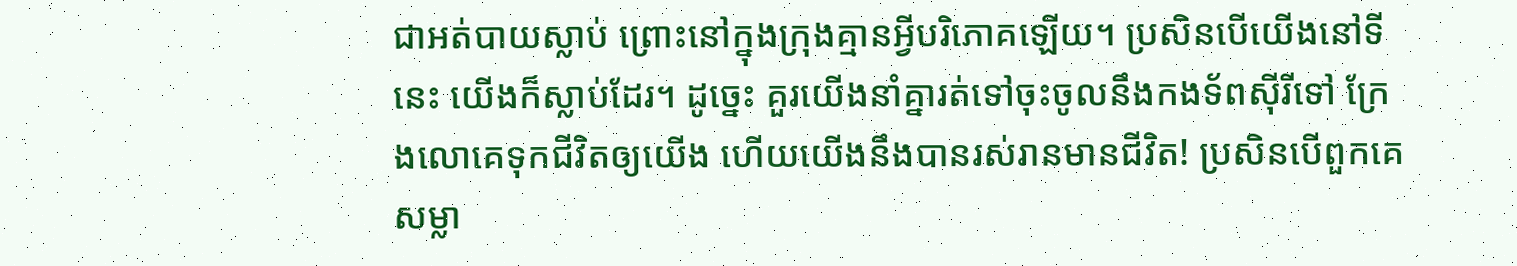ជាអត់បាយស្លាប់ ព្រោះនៅក្នុងក្រុងគ្មានអ្វីបរិភោគឡើយ។ ប្រសិនបើយើងនៅទីនេះ យើងក៏ស្លាប់ដែរ។ ដូច្នេះ គួរយើងនាំគ្នារត់ទៅចុះចូលនឹងកង‌ទ័ពស៊ីរីទៅ ក្រែង‌លោគេទុកជីវិតឲ្យយើង ហើយយើងនឹងបានរស់រានមានជីវិត! ប្រសិនបើពួកគេសម្លា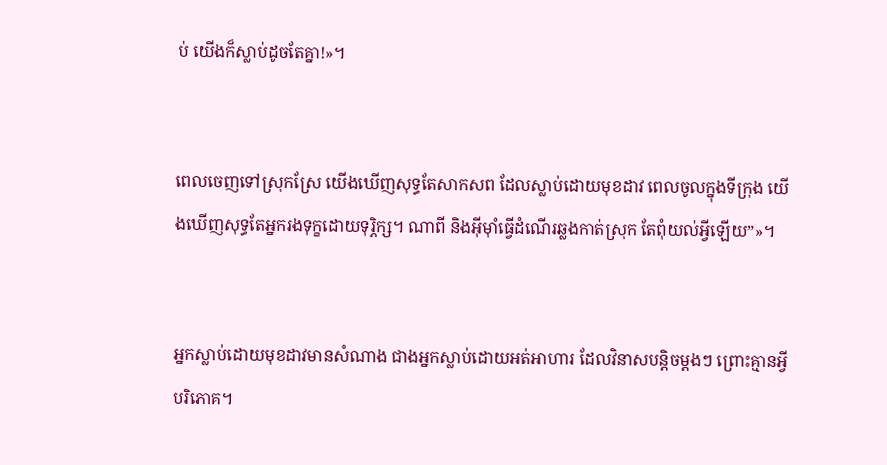ប់ យើងក៏ស្លាប់ដូចតែគ្នា!»។


ពេលចេញទៅស្រុកស្រែ យើងឃើញសុទ្ធតែសាក‌សព ដែលស្លាប់ដោយមុខដាវ ពេលចូលក្នុងទីក្រុង យើងឃើញសុទ្ធតែអ្នករងទុក្ខដោយទុរ្ភិក្ស។ ណាពី និងអ៊ីមុាំធ្វើដំណើរឆ្លងកាត់ស្រុក តែពុំយល់អ្វីឡើយ”»។


អ្នកស្លាប់ដោយមុខដាវមានសំណាង ជាងអ្នកស្លាប់ដោយអត់អាហារ ដែលវិនាសបន្តិចម្ដងៗ ព្រោះគ្មានអ្វីបរិភោគ។